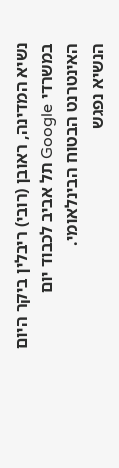נשיא המדינה, ראובן (רובי) ריבלין ביקר היום במשרדי Google תל אביב לכבוד יום האינטרנט הבטוח הבינלאומי.
הנשיא נפגש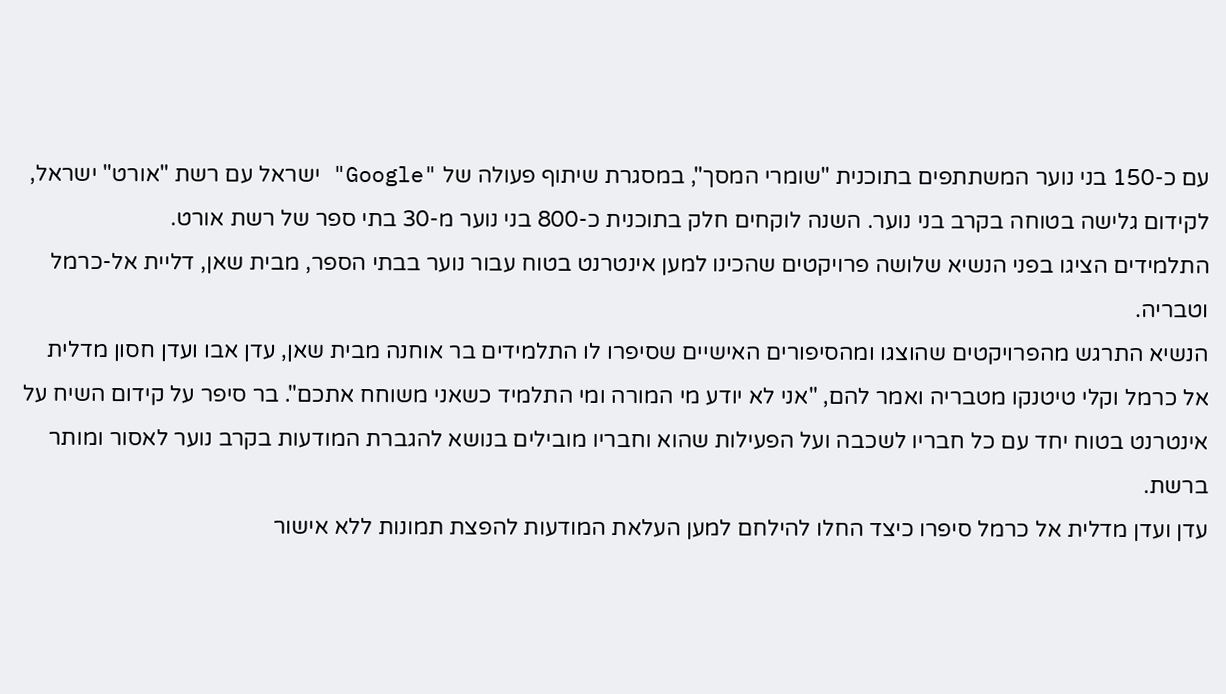עם כ-150 בני נוער המשתתפים בתוכנית "שומרי המסך", במסגרת שיתוף פעולה של "Google" ישראל עם רשת "אורט" ישראל, לקידום גלישה בטוחה בקרב בני נוער. השנה לוקחים חלק בתוכנית כ-800 בני נוער מ-30 בתי ספר של רשת אורט.
התלמידים הציגו בפני הנשיא שלושה פרויקטים שהכינו למען אינטרנט בטוח עבור נוער בבתי הספר, מבית שאן, דליית אל-כרמל וטבריה.
הנשיא התרגש מהפרויקטים שהוצגו ומהסיפורים האישיים שסיפרו לו התלמידים בר אוחנה מבית שאן, עדן אבו ועדן חסון מדלית אל כרמל וקלי טיטנקו מטבריה ואמר להם, "אני לא יודע מי המורה ומי התלמיד כשאני משוחח אתכם". בר סיפר על קידום השיח על אינטרנט בטוח יחד עם כל חבריו לשכבה ועל הפעילות שהוא וחבריו מובילים בנושא להגברת המודעות בקרב נוער לאסור ומותר ברשת.
עדן ועדן מדלית אל כרמל סיפרו כיצד החלו להילחם למען העלאת המודעות להפצת תמונות ללא אישור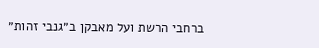ברחבי הרשת ועל מאבקן ב״גנבי זהות״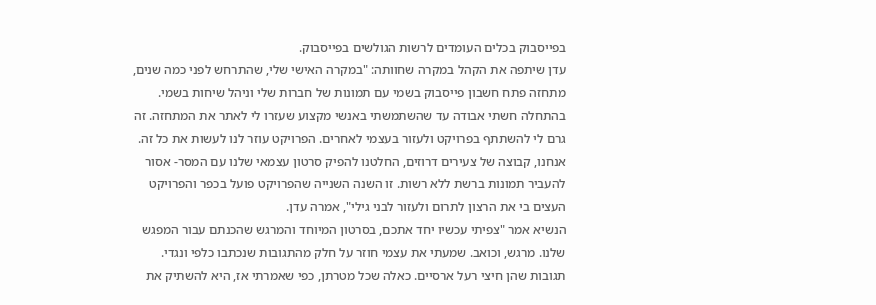בפייסבוק בכלים העומדים לרשות הגולשים בפייסבוק.
עדן שיתפה את הקהל במקרה שחוותה: "במקרה האישי שלי, שהתרחש לפני כמה שנים, מתחזה פתח חשבון פייסבוק בשמי עם תמונות של חברות שלי וניהל שיחות בשמי. בהתחלה חשתי אבודה עד שהשתמשתי באנשי מקצוע שעזרו לי לאתר את המתחזה. זה גרם לי להשתתף בפרויקט ולעזור בעצמי לאחרים. הפרויקט עוזר לנו לעשות את כל זה. אנחנו, קבוצה של צעירים דרוזים, החלטנו להפיק סרטון עצמאי שלנו עם המסר- אסור להעביר תמונות ברשת ללא רשות. זו השנה השנייה שהפרויקט פועל בכפר והפרויקט העצים בי את הרצון לתרום ולעזור לבני גילי", אמרה עדן.
הנשיא אמר "צפיתי עכשיו יחד אתכם, בסרטון המיוחד והמרגש שהכנתם עבור המפגש שלנו. מרגש, וכואב. שמעתי את עצמי חוזר על חלק מהתגובות שנכתבו כלפי ונגדי. תגובות שהן חיצי רעל ארסיים. כאלה שכל מטרתן, כפי שאמרתי אז, היא להשתיק את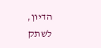הדיון, לשתק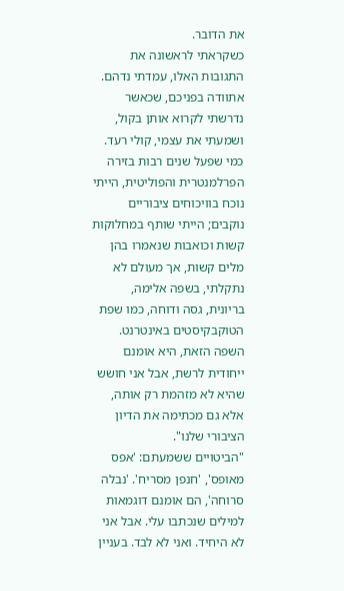את הדובר.
כשקראתי לראשונה את התגובות האלו, עמדתי נדהם. אתוודה בפניכם, שכאשר נדרשתי לקרוא אותן בקול, ושמעתי את עצמי, קולי רעד. כמי שפעל שנים רבות בזירה הפרלמנטרית והפוליטית, הייתי נוכח בוויכוחים ציבוריים נוקבים; הייתי שותף במחלוקות קשות וכואבות שנאמרו בהן מלים קשות, אך מעולם לא נתקלתי, בשפה אלימה, בריונית, גסה ודוחה, כמו שפת הטוקבקיסטים באינטרנט. השפה הזאת, היא אומנם ייחודית לרשת, אבל אני חושש שהיא לא מזהמת רק אותה, אלא גם מכתימה את הדיון הציבורי שלנו".
"הביטויים ששמעתם: 'אפס מאופס', 'חנפן מסריח'. 'נבלה סרוחה', הם אומנם דוגמאות למילים שנכתבו עלי. אבל אני לא היחיד. ואני לא לבד. בעניין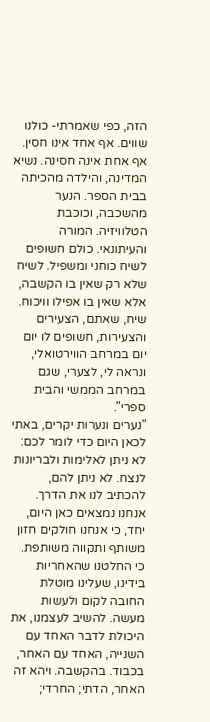הזה, כפי שאמרתי- כולנו שווים. אף אחד אינו חסין. אף אחת אינה חסינה. נשיא המדינה, והילדה מהכיתה בבית הספר. הנער מהשכבה, וכוכבת הטלוויזיה. המורה והעיתונאי. כולם חשופים לשיח כוחני ומשפיל. לשיח שלא רק שאין בו הקשבה, אלא שאין בו אפילו וויכוח. שיח, שאתם, הצעירים והצעירות, חשופים לו יום יום במרחב הווירטואלי, ונראה לי, לצערי, שגם במרחב הממשי והבית ספרי".
"נערים ונערות יקרים, באתי לכאן היום כדי לומר לכם: לא ניתן לאלימות ולבריונות לנצח. לא ניתן להם, להכתיב לנו את הדרך. אנחנו נמצאים כאן היום, יחד, כי אנחנו חולקים חזון משותף ותקווה משותפת. כי החלטנו שהאחריות בידינו, שעלינו מוטלת החובה לקום ולעשות מעשה. להשיב לעצמנו, את היכולת לדבר האחד עם השנייה, האחד עם האחר, בכבוד. בהקשבה. ויהא זה האחר, הדתי; החרדי;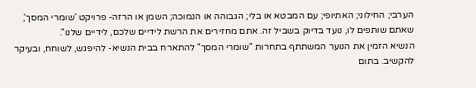הערבי; החילוני; האתיופי; עם המבטא או בלי; הגבוהה או הנמוכה; השמן או הרזה- פרויקט 'שומרי המסך', שאתם שותפים לו, נועד בדיוק בשביל זה. אתם מחזירים את הרשת לידיים שלכם, לידיים שלנו".
הנשיא הזמין את הנוער המשתתף בתחרות "שומרי המסך" להתארח בבית הנשיא- להיפגש, לשוחח, ובעיקר להקשיב. בתום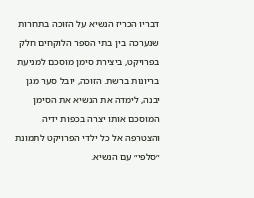דבריו הכריז הנשיא על הזוכה בתחרות שנערכה בין בתי הספר הלוקחים חלק בפרויקט, ביצירת סימן מוסכם למניעת בריונות ברשת. הזוכה, יובל סער מגן יבנה, לימדה את הנשיא את הסימן המוסכם אותו יצרה בכפות ידיה והצטרפה אל כל ילדי הפרויקט לתמונת ״סלפי״ עם הנשיא.